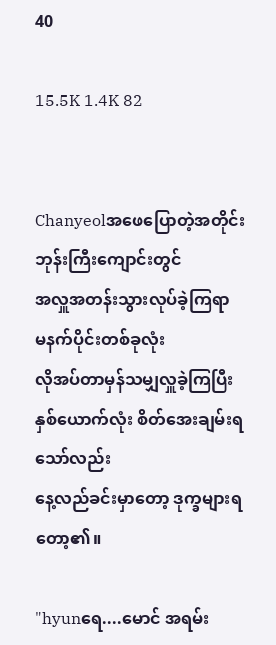40

15.5K 1.4K 82


Chanyeolအဖေပြောတဲ့အတိုင်း
ဘုန်းကြီးကျောင်းတွင်
အလှူအတန်းသွားလုပ်ခဲ့ကြရာ
မနက်ပိုင်းတစ်ခုလုံး
လိုအပ်တာမှန်သမျှလှူခဲ့ကြပြီး
နှစ်ယောက်လုံး စိတ်အေးချမ်းရသော်လည်း
နေ့လည်ခင်းမှာတော့ ဒုက္ခများရတော့၏။

"hyunရေ....မောင် အရမ်း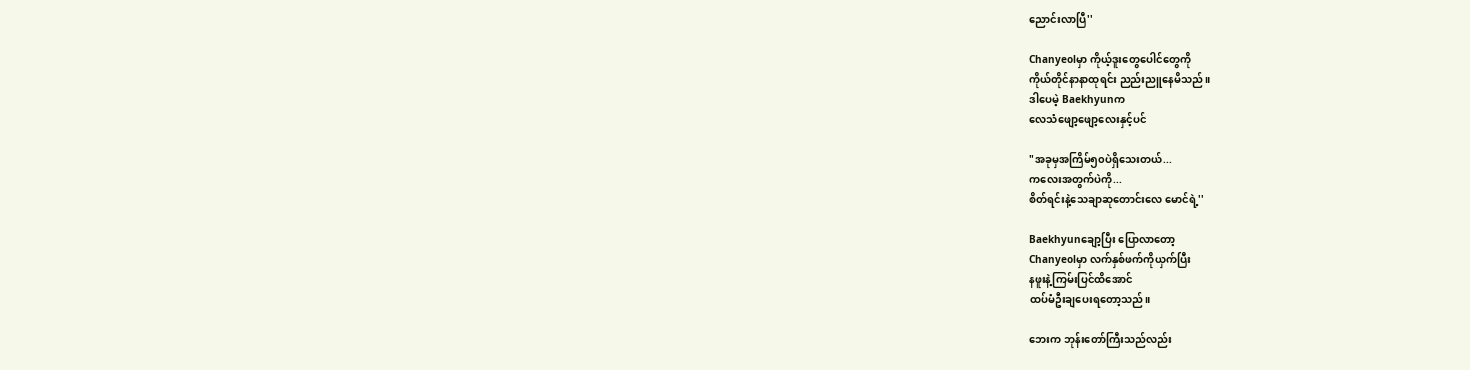ညောင်းလာပြီ''

Chanyeolမှာ ကိုယ့်ဒူးတွေပေါင်တွေကို
ကိုယ်တိုင်နာနာထုရင်း ညည်းညူနေမိသည်။
ဒါပေမဲ့ Baekhyunက
လေသံဖျော့ဖျော့လေးနှင့်ပင်

"အခုမှအကြိမ်၅၀ပဲရှိသေးတယ်...
ကလေးအတွက်ပဲကို...
စိတ်ရင်းနဲ့သေချာဆုတောင်းလေ မောင်ရဲ့''

Baekhyunချော့ပြီး ပြောလာတော့
Chanyeolမှာ လက်နှစ်ဖက်ကိုယှက်ပြီး
နဖူးနဲ့ကြမ်းပြင်ထိအောင်
ထပ်မံဦးချပေးရတော့သည်။

ဘေးက ဘုန်းတော်ကြီးသည်လည်း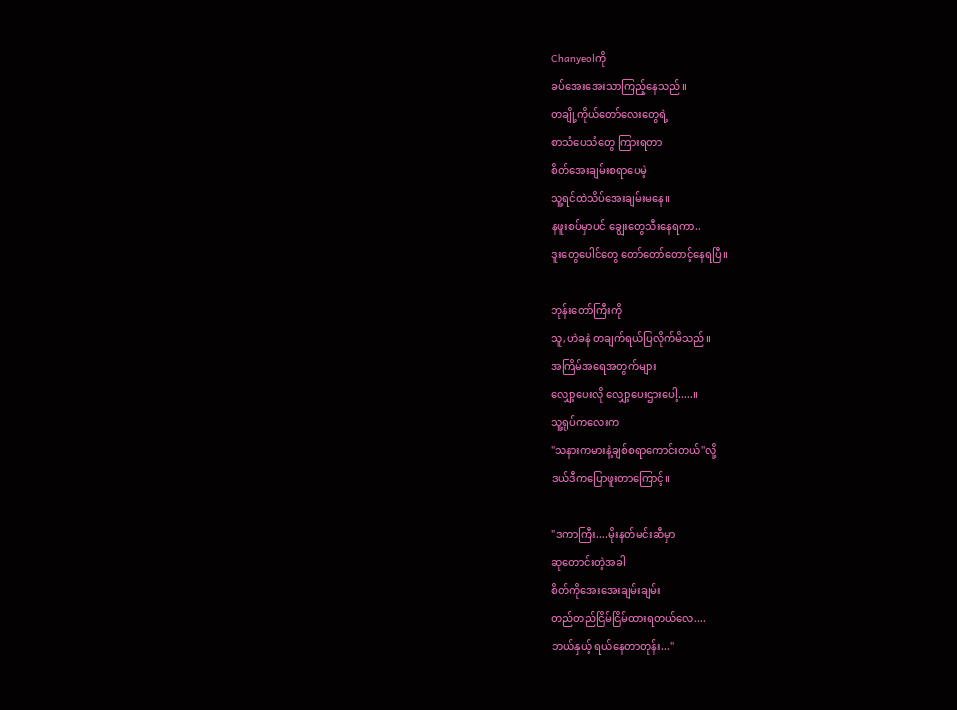Chanyeolကို
ခပ်အေးအေးသာကြည့်နေသည်။
တချို့ကိုယ်တော်လေးတွေရဲ့
စာသံပေသံတွေ ကြားရတာ
စိတ်အေးချမ်းစရာပေမဲ့
သူ့ရင်ထဲသိပ်အေးချမ်းမနေ။
နဖူးစပ်မှာပင် ချွေးတွေသီးနေရကာ..
ဒူးတွေပေါင်တွေ တော်တော်တောင့်နေရပြီ။

ဘုန်းတော်ကြီးကို
သူ,ဟဲခနဲ တချက်ရယ်ပြလိုက်မိသည်။
အကြိမ်အရေအတွက်များ
လျှော့ပေးလို လျှော့ပေးဌားပေါ့.....။
သူ့ရုပ်ကလေးက
''သနားကမားနဲ့ချစ်စရာကောင်းတယ်''လို့
ဒယ်ဒီကပြောဖူးတာကြောင့်။

"ဒကာကြီး....မိုးနတ်မင်းဆီမှာ
ဆုတောင်းတဲ့အခါ
စိတ်ကိုအေးအေးချမ်းချမ်း
တည်တည်ငြိမ်ငြိမ်ထားရတယ်လေ....
ဘယ်နှယ့် ရယ်နေတာတုန်း...''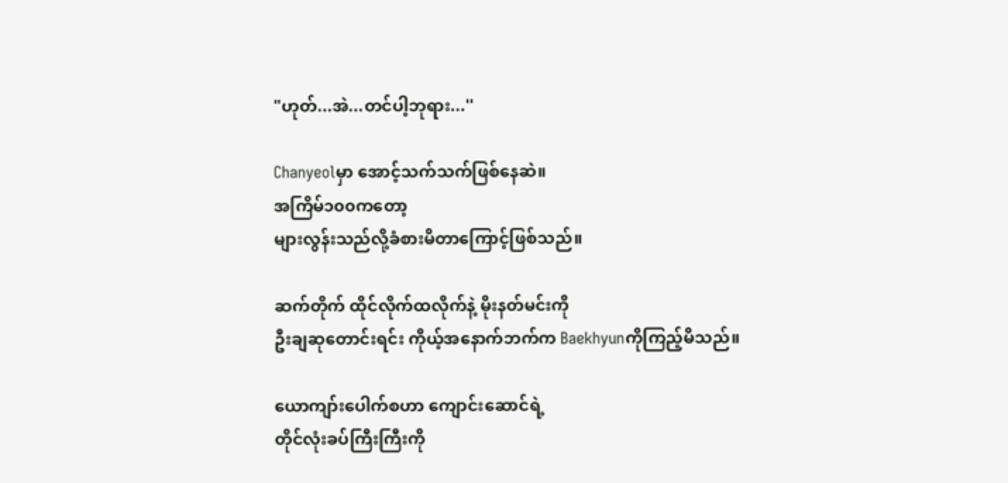"ဟုတ်...အဲ...တင်ပါ့ဘုရား...''

Chanyeolမှာ အောင့်သက်သက်ဖြစ်နေဆဲ။
အကြိမ်၁၀၀ကတော့
များလွန်းသည်လို့ခံစားမိတာကြောင့်ဖြစ်သည်။

ဆက်တိုက် ထိုင်လိုက်ထလိုက်နဲ့ မိုးနတ်မင်းကို
ဦးချဆုတောင်းရင်း ကိုယ့်အနောက်ဘက်က Baekhyunကိုကြည့်မိသည်။

ယောကျာ်းပေါက်စဟာ ကျောင်းဆောင်ရဲ့
တိုင်လုံးခပ်ကြီးကြီးကို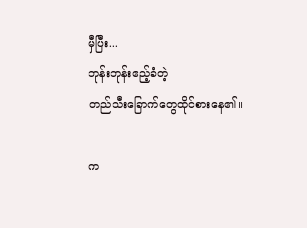မှီပြီး...
ဘုန်းဘုန်းဧည့်ခံတဲ့
တည်သီးခြောက်တွေထိုင်စားနေ၏။

က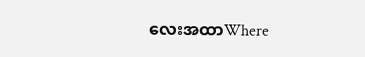လေးအထာWhere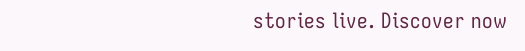stories live. Discover now